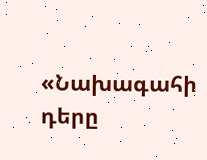«Նախագահի դերը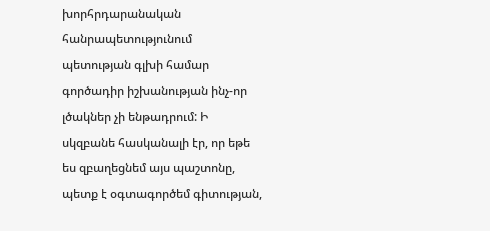խորհրդարանական հանրապետությունում պետության գլխի համար գործադիր իշխանության ինչ-որ լծակներ չի ենթադրում: Ի սկզբանե հասկանալի էր, որ եթե ես զբաղեցնեմ այս պաշտոնը, պետք է օգտագործեմ գիտության,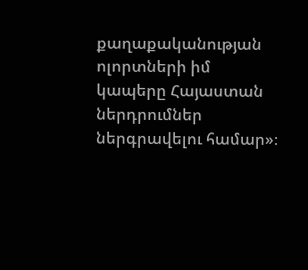քաղաքականության ոլորտների իմ կապերը Հայաստան ներդրումներ ներգրավելու համար»։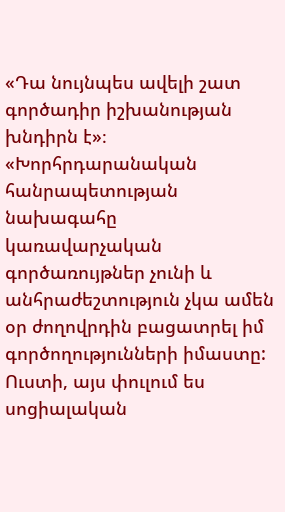«Դա նույնպես ավելի շատ գործադիր իշխանության խնդիրն է»։
«Խորհրդարանական հանրապետության նախագահը կառավարչական գործառույթներ չունի և անհրաժեշտություն չկա ամեն օր ժողովրդին բացատրել իմ գործողությունների իմաստը: Ուստի, այս փուլում ես սոցիալական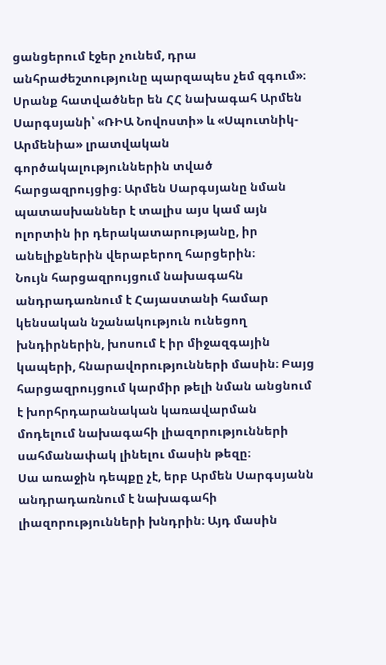ցանցերում էջեր չունեմ, դրա անհրաժեշտությունը պարզապես չեմ զգում»։
Սրանք հատվածներ են ՀՀ նախագահ Արմեն Սարգսյանի՝ «ՌԻԱ Նովոստի» և «Սպուտնիկ-Արմենիա» լրատվական գործակալություններին տված հարցազրույցից։ Արմեն Սարգսյանը նման պատասխաններ է տալիս այս կամ այն ոլորտին իր դերակատարությանը, իր անելիքներին վերաբերող հարցերին։
Նույն հարցազրույցում նախագահն անդրադառնում է Հայաստանի համար կենսական նշանակություն ունեցող խնդիրներին, խոսում է իր միջազգային կապերի, հնարավորությունների մասին։ Բայց հարցազրույցում կարմիր թելի նման անցնում է խորհրդարանական կառավարման մոդելում նախագահի լիազորությունների սահմանափակ լինելու մասին թեզը։
Սա առաջին դեպքը չէ, երբ Արմեն Սարգսյանն անդրադառնում է նախագահի լիազորությունների խնդրին։ Այդ մասին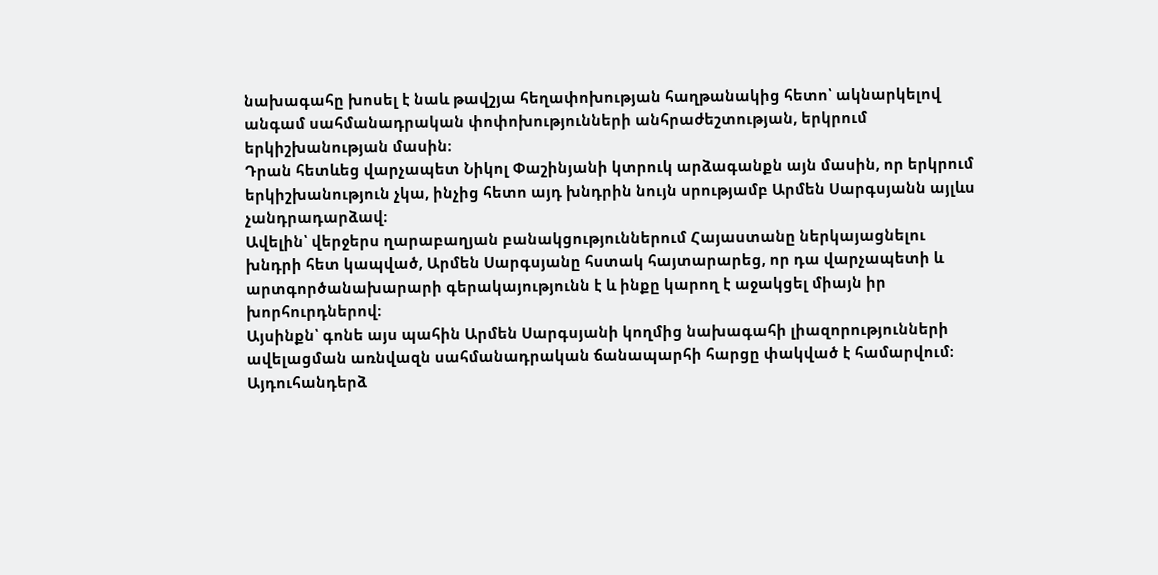նախագահը խոսել է նաև թավշյա հեղափոխության հաղթանակից հետո՝ ակնարկելով անգամ սահմանադրական փոփոխությունների անհրաժեշտության, երկրում երկիշխանության մասին։
Դրան հետևեց վարչապետ Նիկոլ Փաշինյանի կտրուկ արձագանքն այն մասին, որ երկրում երկիշխանություն չկա, ինչից հետո այդ խնդրին նույն սրությամբ Արմեն Սարգսյանն այլևս չանդրադարձավ։
Ավելին՝ վերջերս ղարաբաղյան բանակցություններում Հայաստանը ներկայացնելու խնդրի հետ կապված, Արմեն Սարգսյանը հստակ հայտարարեց, որ դա վարչապետի և արտգործանախարարի գերակայությունն է և ինքը կարող է աջակցել միայն իր խորհուրդներով։
Այսինքն՝ գոնե այս պահին Արմեն Սարգսյանի կողմից նախագահի լիազորությունների ավելացման առնվազն սահմանադրական ճանապարհի հարցը փակված է համարվում։
Այդուհանդերձ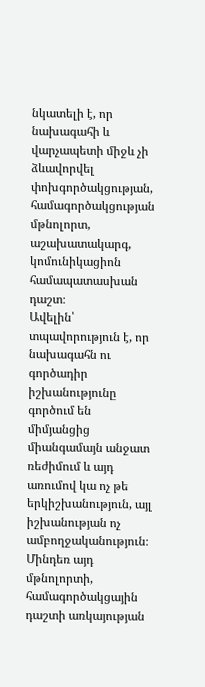նկատելի է, որ նախագահի և վարչապետի միջև չի ձևավորվել փոխգործակցության, համագործակցության մթնոլորտ, աշախատակարգ, կոմունիկացիոն համապատասխան դաշտ։
Ավելին՝ տպավորություն է, որ նախագահն ու գործադիր իշխանությունը գործում են միմյանցից միանգամայն անջատ ռեժիմում և այդ առումով կա ոչ թե երկիշխանություն, այլ իշխանության ոչ ամբողջականություն։
Մինդեռ այդ մթնոլորտի, համագործակցային դաշտի առկայության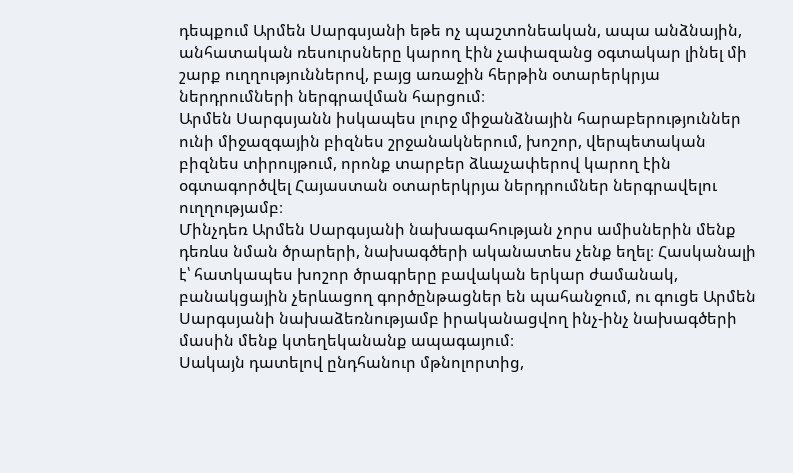դեպքում Արմեն Սարգսյանի եթե ոչ պաշտոնեական, ապա անձնային, անհատական ռեսուրսները կարող էին չափազանց օգտակար լինել մի շարք ուղղություններով, բայց առաջին հերթին օտարերկրյա ներդրումների ներգրավման հարցում։
Արմեն Սարգսյանն իսկապես լուրջ միջանձնային հարաբերություններ ունի միջազգային բիզնես շրջանակներում, խոշոր, վերպետական բիզնես տիրույթում, որոնք տարբեր ձևաչափերով կարող էին օգտագործվել Հայաստան օտարերկրյա ներդրումներ ներգրավելու ուղղությամբ։
Մինչդեռ Արմեն Սարգսյանի նախագահության չորս ամիսներին մենք դեռևս նման ծրարերի, նախագծերի ականատես չենք եղել։ Հասկանալի է՝ հատկապես խոշոր ծրագրերը բավական երկար ժամանակ, բանակցային չերևացող գործընթացներ են պահանջում, ու գուցե Արմեն Սարգսյանի նախաձեռնությամբ իրականացվող ինչ-ինչ նախագծերի մասին մենք կտեղեկանանք ապագայում։
Սակայն դատելով ընդհանուր մթնոլորտից,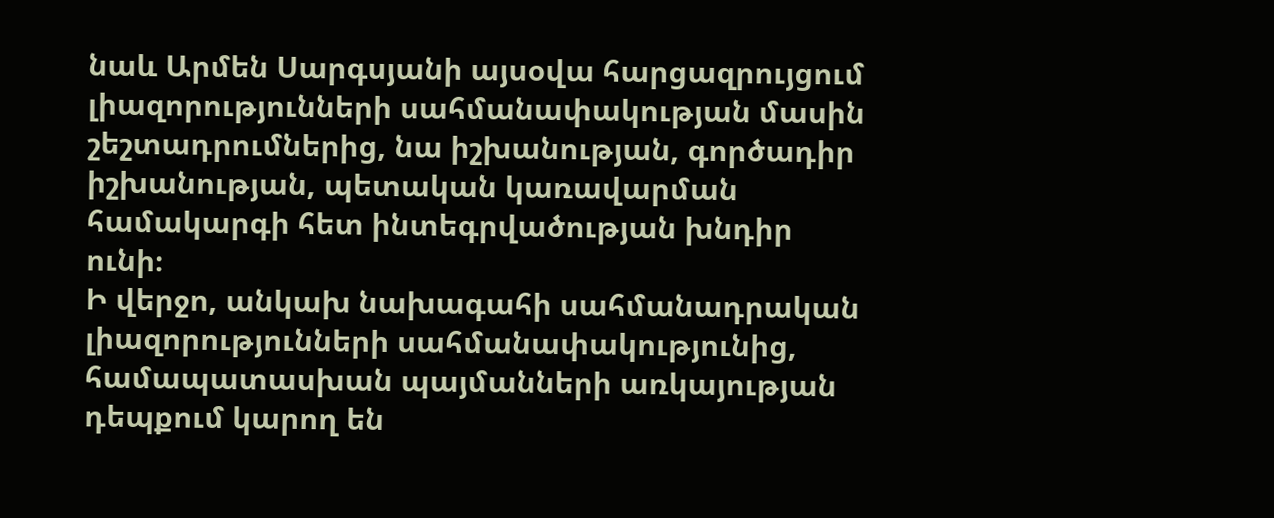նաև Արմեն Սարգսյանի այսօվա հարցազրույցում լիազորությունների սահմանափակության մասին շեշտադրումներից, նա իշխանության, գործադիր իշխանության, պետական կառավարման համակարգի հետ ինտեգրվածության խնդիր ունի։
Ի վերջո, անկախ նախագահի սահմանադրական լիազորությունների սահմանափակությունից, համապատասխան պայմանների առկայության դեպքում կարող են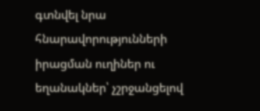գտնվել նրա հնարավորությունների իրացման ուղիներ ու եղանակներ՝ չշրջանցելով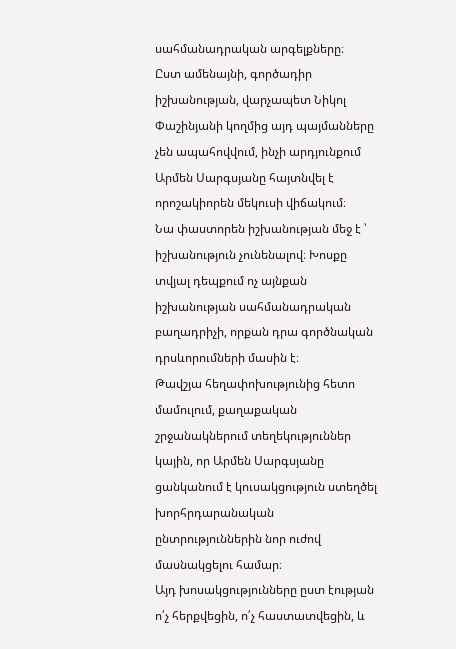սահմանադրական արգելքները։
Ըստ ամենայնի, գործադիր իշխանության, վարչապետ Նիկոլ Փաշինյանի կողմից այդ պայմանները չեն ապահովվում, ինչի արդյունքում Արմեն Սարգսյանը հայտնվել է որոշակիորեն մեկուսի վիճակում։
Նա փաստորեն իշխանության մեջ է ՝ իշխանություն չունենալով։ Խոսքը տվյալ դեպքում ոչ այնքան իշխանության սահմանադրական բաղադրիչի, որքան դրա գործնական դրսևորումների մասին է։
Թավշյա հեղափոխությունից հետո մամուլում, քաղաքական շրջանակներում տեղեկություններ կային, որ Արմեն Սարգսյանը ցանկանում է կուսակցություն ստեղծել խորհրդարանական ընտրություններին նոր ուժով մասնակցելու համար։
Այդ խոսակցությունները ըստ էության ո՛չ հերքվեցին, ո՛չ հաստատվեցին, և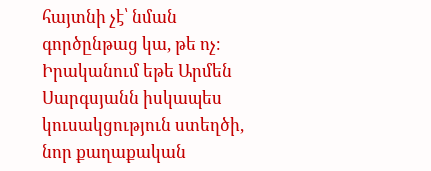հայտնի չէ՝ նման գործընթաց կա, թե ոչ։ Իրականում եթե Արմեն Սարգսյանն իսկապես կուսակցություն ստեղծի, նոր քաղաքական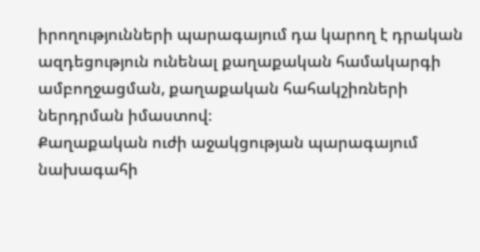իրողությունների պարագայում դա կարող է դրական ազդեցություն ունենալ քաղաքական համակարգի ամբողջացման, քաղաքական հահակշիռների ներդրման իմաստով։
Քաղաքական ուժի աջակցության պարագայում նախագահի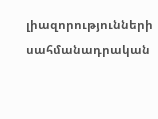լիազորությունների սահմանադրական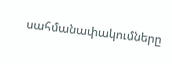սահմանափակումները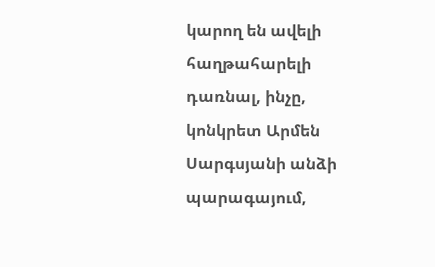կարող են ավելի հաղթահարելի դառնալ, ինչը, կոնկրետ Արմեն Սարգսյանի անձի պարագայում,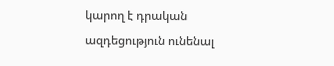կարող է դրական ազդեցություն ունենալ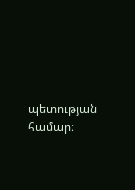պետության համար։